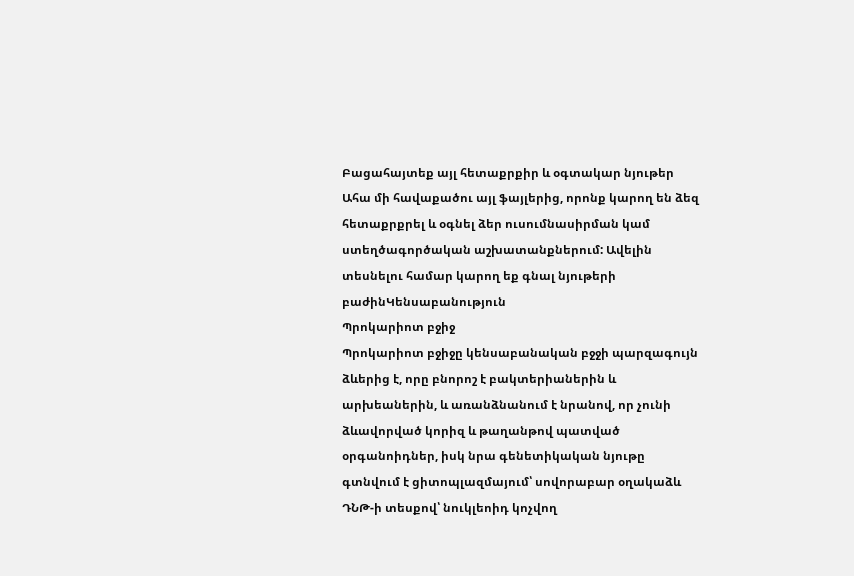Բացահայտեք այլ հետաքրքիր և օգտակար նյութեր
Ահա մի հավաքածու այլ ֆայլերից, որոնք կարող են ձեզ հետաքրքրել և օգնել ձեր ուսումնասիրման կամ ստեղծագործական աշխատանքներում: Ավելին տեսնելու համար կարող եք գնալ նյութերի բաժինԿենսաբանություն
Պրոկարիոտ բջիջ
Պրոկարիոտ բջիջը կենսաբանական բջջի պարզագույն ձևերից է, որը բնորոշ է բակտերիաներին և արխեաներին, և առանձնանում է նրանով, որ չունի ձևավորված կորիզ և թաղանթով պատված օրգանոիդներ, իսկ նրա գենետիկական նյութը գտնվում է ցիտոպլազմայում՝ սովորաբար օղակաձև ԴՆԹ-ի տեսքով՝ նուկլեոիդ կոչվող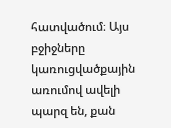հատվածում։ Այս բջիջները կառուցվածքային առումով ավելի պարզ են, քան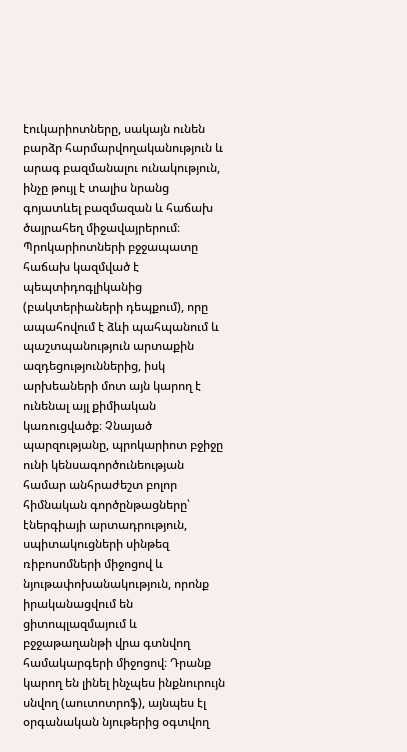էուկարիոտները, սակայն ունեն բարձր հարմարվողականություն և արագ բազմանալու ունակություն, ինչը թույլ է տալիս նրանց գոյատևել բազմազան և հաճախ ծայրահեղ միջավայրերում։ Պրոկարիոտների բջջապատը հաճախ կազմված է պեպտիդոգլիկանից (բակտերիաների դեպքում), որը ապահովում է ձևի պահպանում և պաշտպանություն արտաքին ազդեցություններից, իսկ արխեաների մոտ այն կարող է ունենալ այլ քիմիական կառուցվածք։ Չնայած պարզությանը, պրոկարիոտ բջիջը ունի կենսագործունեության համար անհրաժեշտ բոլոր հիմնական գործընթացները՝ էներգիայի արտադրություն, սպիտակուցների սինթեզ ռիբոսոմների միջոցով և նյութափոխանակություն, որոնք իրականացվում են ցիտոպլազմայում և բջջաթաղանթի վրա գտնվող համակարգերի միջոցով։ Դրանք կարող են լինել ինչպես ինքնուրույն սնվող (աուտոտրոֆ), այնպես էլ օրգանական նյութերից օգտվող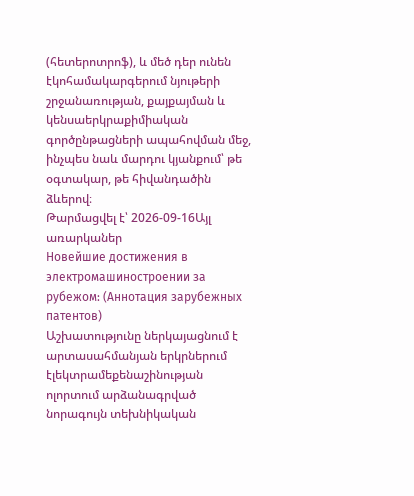(հետերոտրոֆ), և մեծ դեր ունեն էկոհամակարգերում նյութերի շրջանառության, քայքայման և կենսաերկրաքիմիական գործընթացների ապահովման մեջ, ինչպես նաև մարդու կյանքում՝ թե օգտակար, թե հիվանդածին ձևերով։
Թարմացվել է՝ 2026-09-16Այլ առարկաներ
Новейшие достижения в электромашиностроении за рубежом: (Аннотация зарубежных патентов)
Աշխատությունը ներկայացնում է արտասահմանյան երկրներում էլեկտրամեքենաշինության ոլորտում արձանագրված նորագույն տեխնիկական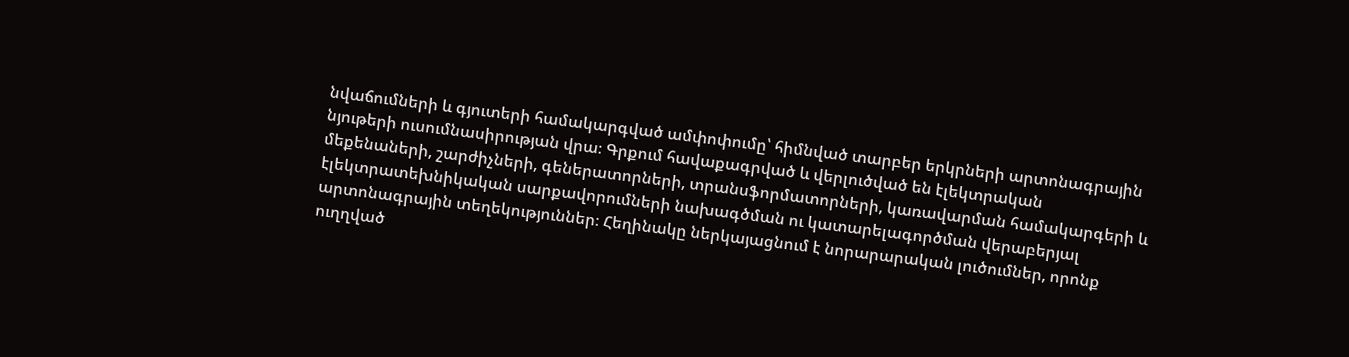նվաճումների և գյուտերի համակարգված ամփոփումը՝ հիմնված տարբեր երկրների արտոնագրային նյութերի ուսումնասիրության վրա։ Գրքում հավաքագրված և վերլուծված են էլեկտրական մեքենաների, շարժիչների, գեներատորների, տրանսֆորմատորների, կառավարման համակարգերի և էլեկտրատեխնիկական սարքավորումների նախագծման ու կատարելագործման վերաբերյալ արտոնագրային տեղեկություններ։ Հեղինակը ներկայացնում է նորարարական լուծումներ, որոնք ուղղված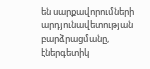են սարքավորումների արդյունավետության բարձրացմանը, էներգետիկ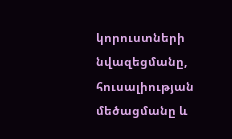կորուստների նվազեցմանը, հուսալիության մեծացմանը և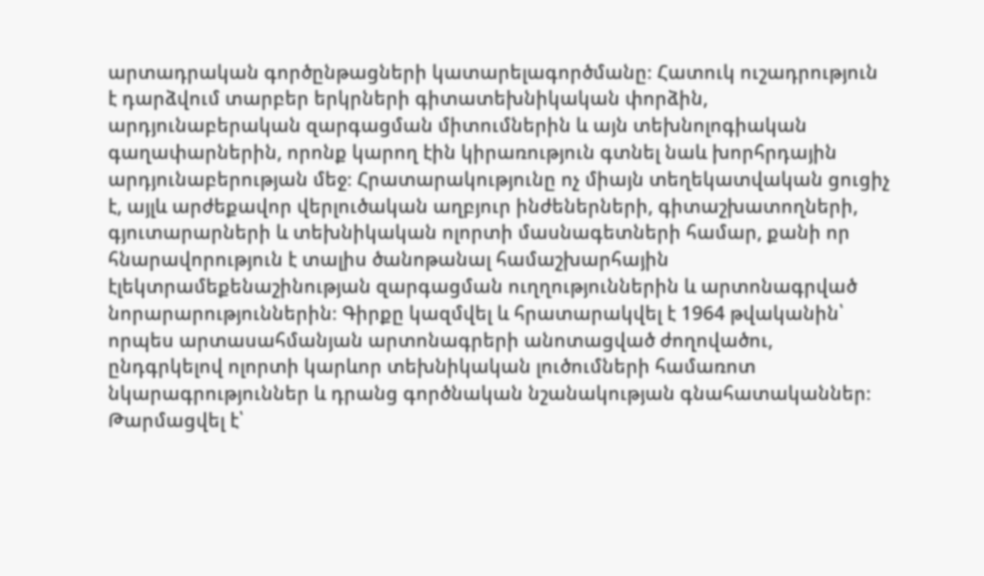արտադրական գործընթացների կատարելագործմանը։ Հատուկ ուշադրություն է դարձվում տարբեր երկրների գիտատեխնիկական փորձին, արդյունաբերական զարգացման միտումներին և այն տեխնոլոգիական գաղափարներին, որոնք կարող էին կիրառություն գտնել նաև խորհրդային արդյունաբերության մեջ։ Հրատարակությունը ոչ միայն տեղեկատվական ցուցիչ է, այլև արժեքավոր վերլուծական աղբյուր ինժեներների, գիտաշխատողների, գյուտարարների և տեխնիկական ոլորտի մասնագետների համար, քանի որ հնարավորություն է տալիս ծանոթանալ համաշխարհային էլեկտրամեքենաշինության զարգացման ուղղություններին և արտոնագրված նորարարություններին։ Գիրքը կազմվել և հրատարակվել է 1964 թվականին՝ որպես արտասահմանյան արտոնագրերի անոտացված ժողովածու, ընդգրկելով ոլորտի կարևոր տեխնիկական լուծումների համառոտ նկարագրություններ և դրանց գործնական նշանակության գնահատականներ։
Թարմացվել է՝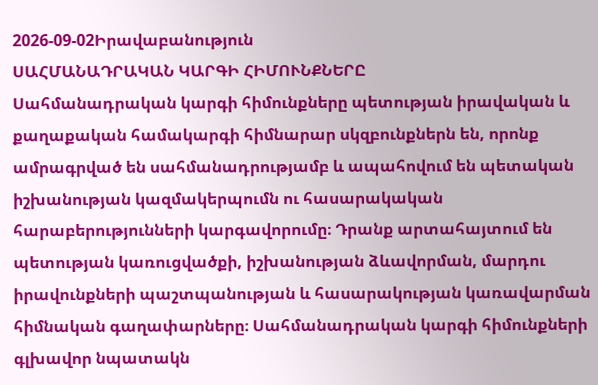2026-09-02Իրավաբանություն
ՍԱՀՄԱՆԱԴՐԱԿԱՆ ԿԱՐԳԻ ՀԻՄՈՒՆՔՆԵՐԸ
Սահմանադրական կարգի հիմունքները պետության իրավական և քաղաքական համակարգի հիմնարար սկզբունքներն են, որոնք ամրագրված են սահմանադրությամբ և ապահովում են պետական իշխանության կազմակերպումն ու հասարակական հարաբերությունների կարգավորումը։ Դրանք արտահայտում են պետության կառուցվածքի, իշխանության ձևավորման, մարդու իրավունքների պաշտպանության և հասարակության կառավարման հիմնական գաղափարները։ Սահմանադրական կարգի հիմունքների գլխավոր նպատակն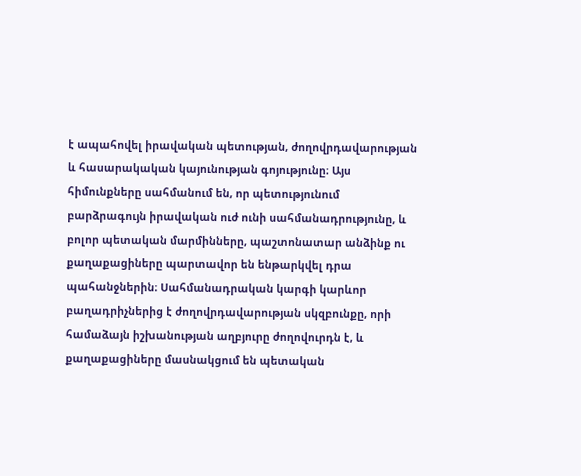է ապահովել իրավական պետության, ժողովրդավարության և հասարակական կայունության գոյությունը։ Այս հիմունքները սահմանում են, որ պետությունում բարձրագույն իրավական ուժ ունի սահմանադրությունը, և բոլոր պետական մարմինները, պաշտոնատար անձինք ու քաղաքացիները պարտավոր են ենթարկվել դրա պահանջներին։ Սահմանադրական կարգի կարևոր բաղադրիչներից է ժողովրդավարության սկզբունքը, որի համաձայն իշխանության աղբյուրը ժողովուրդն է, և քաղաքացիները մասնակցում են պետական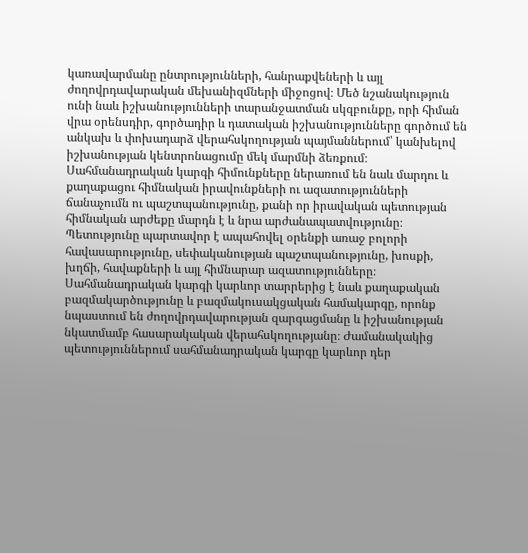կառավարմանը ընտրությունների, հանրաքվեների և այլ ժողովրդավարական մեխանիզմների միջոցով։ Մեծ նշանակություն ունի նաև իշխանությունների տարանջատման սկզբունքը, որի հիման վրա օրենսդիր, գործադիր և դատական իշխանությունները գործում են անկախ և փոխադարձ վերահսկողության պայմաններում՝ կանխելով իշխանության կենտրոնացումը մեկ մարմնի ձեռքում։ Սահմանադրական կարգի հիմունքները ներառում են նաև մարդու և քաղաքացու հիմնական իրավունքների ու ազատությունների ճանաչումն ու պաշտպանությունը, քանի որ իրավական պետության հիմնական արժեքը մարդն է և նրա արժանապատվությունը։ Պետությունը պարտավոր է ապահովել օրենքի առաջ բոլորի հավասարությունը, սեփականության պաշտպանությունը, խոսքի, խղճի, հավաքների և այլ հիմնարար ազատությունները։ Սահմանադրական կարգի կարևոր տարրերից է նաև քաղաքական բազմակարծությունը և բազմակուսակցական համակարգը, որոնք նպաստում են ժողովրդավարության զարգացմանը և իշխանության նկատմամբ հասարակական վերահսկողությանը։ Ժամանակակից պետություններում սահմանադրական կարգը կարևոր դեր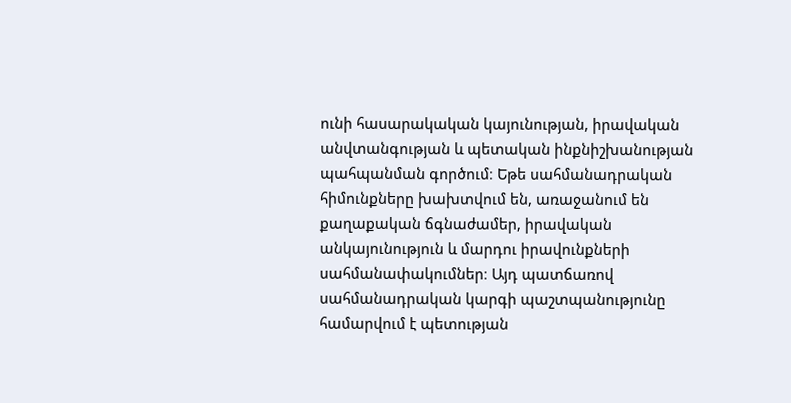ունի հասարակական կայունության, իրավական անվտանգության և պետական ինքնիշխանության պահպանման գործում։ Եթե սահմանադրական հիմունքները խախտվում են, առաջանում են քաղաքական ճգնաժամեր, իրավական անկայունություն և մարդու իրավունքների սահմանափակումներ։ Այդ պատճառով սահմանադրական կարգի պաշտպանությունը համարվում է պետության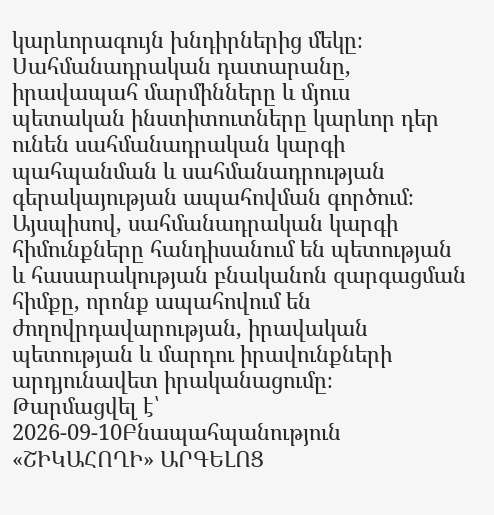կարևորագույն խնդիրներից մեկը։ Սահմանադրական դատարանը, իրավապահ մարմինները և մյուս պետական ինստիտուտները կարևոր դեր ունեն սահմանադրական կարգի պահպանման և սահմանադրության գերակայության ապահովման գործում։ Այսպիսով, սահմանադրական կարգի հիմունքները հանդիսանում են պետության և հասարակության բնականոն զարգացման հիմքը, որոնք ապահովում են ժողովրդավարության, իրավական պետության և մարդու իրավունքների արդյունավետ իրականացումը։
Թարմացվել է՝ 2026-09-10Բնապահպանություն
«ՇԻԿԱՀՈՂԻ» ԱՐԳԵԼՈՑ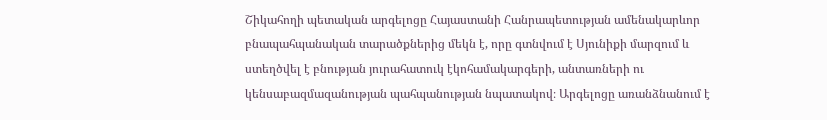Շիկահողի պետական արգելոցը Հայաստանի Հանրապետության ամենակարևոր բնապահպանական տարածքներից մեկն է, որը գտնվում է Սյունիքի մարզում և ստեղծվել է բնության յուրահատուկ էկոհամակարգերի, անտառների ու կենսաբազմազանության պահպանության նպատակով։ Արգելոցը առանձնանում է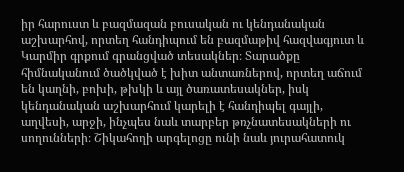իր հարուստ և բազմազան բուսական ու կենդանական աշխարհով, որտեղ հանդիպում են բազմաթիվ հազվագյուտ և Կարմիր գրքում գրանցված տեսակներ։ Տարածքը հիմնականում ծածկված է խիտ անտառներով, որտեղ աճում են կաղնի, բոխի, թխկի և այլ ծառատեսակներ, իսկ կենդանական աշխարհում կարելի է հանդիպել գայլի, աղվեսի, արջի, ինչպես նաև տարբեր թռչնատեսակների ու սողունների։ Շիկահողի արգելոցը ունի նաև յուրահատուկ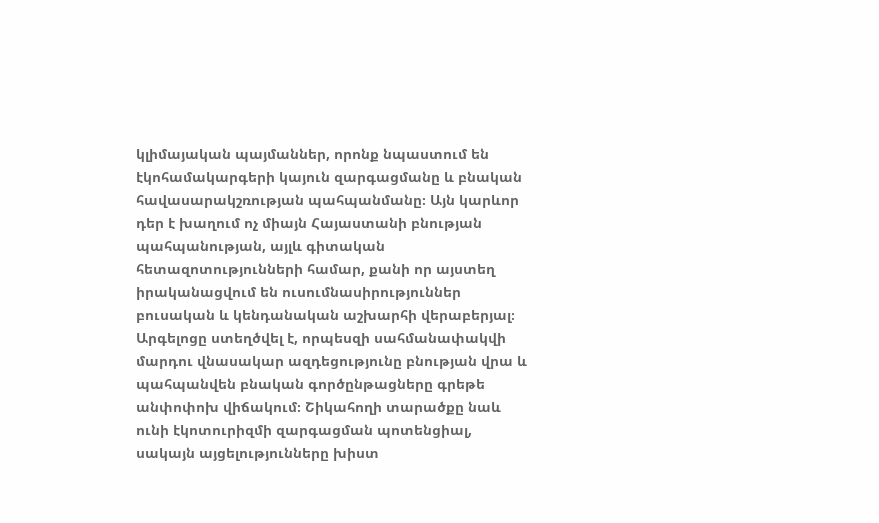կլիմայական պայմաններ, որոնք նպաստում են էկոհամակարգերի կայուն զարգացմանը և բնական հավասարակշռության պահպանմանը։ Այն կարևոր դեր է խաղում ոչ միայն Հայաստանի բնության պահպանության, այլև գիտական հետազոտությունների համար, քանի որ այստեղ իրականացվում են ուսումնասիրություններ բուսական և կենդանական աշխարհի վերաբերյալ։ Արգելոցը ստեղծվել է, որպեսզի սահմանափակվի մարդու վնասակար ազդեցությունը բնության վրա և պահպանվեն բնական գործընթացները գրեթե անփոփոխ վիճակում։ Շիկահողի տարածքը նաև ունի էկոտուրիզմի զարգացման պոտենցիալ, սակայն այցելությունները խիստ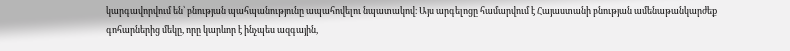կարգավորվում են՝ բնության պահպանությունը ապահովելու նպատակով։ Այս արգելոցը համարվում է Հայաստանի բնության ամենաթանկարժեք գոհարներից մեկը, որը կարևոր է ինչպես ազգային,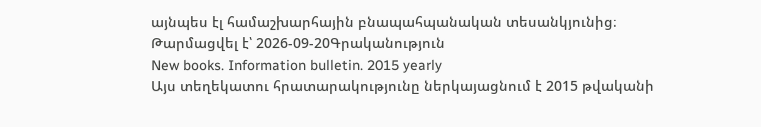այնպես էլ համաշխարհային բնապահպանական տեսանկյունից։
Թարմացվել է՝ 2026-09-20Գրականություն
New books. Information bulletin. 2015 yearly
Այս տեղեկատու հրատարակությունը ներկայացնում է 2015 թվականի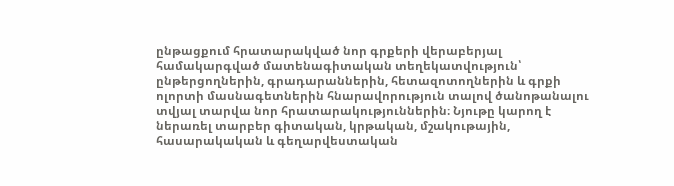ընթացքում հրատարակված նոր գրքերի վերաբերյալ համակարգված մատենագիտական տեղեկատվություն՝ ընթերցողներին, գրադարաններին, հետազոտողներին և գրքի ոլորտի մասնագետներին հնարավորություն տալով ծանոթանալու տվյալ տարվա նոր հրատարակություններին։ Նյութը կարող է ներառել տարբեր գիտական, կրթական, մշակութային, հասարակական և գեղարվեստական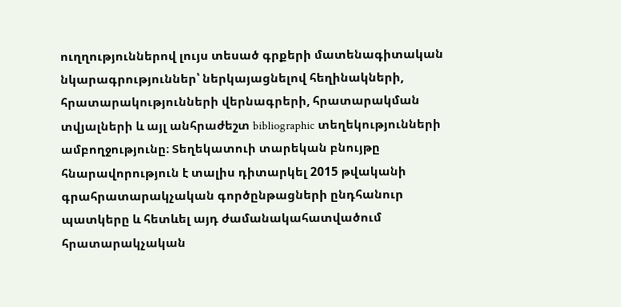ուղղություններով լույս տեսած գրքերի մատենագիտական նկարագրություններ՝ ներկայացնելով հեղինակների, հրատարակությունների վերնագրերի, հրատարակման տվյալների և այլ անհրաժեշտ bibliographic տեղեկությունների ամբողջությունը։ Տեղեկատուի տարեկան բնույթը հնարավորություն է տալիս դիտարկել 2015 թվականի գրահրատարակչական գործընթացների ընդհանուր պատկերը և հետևել այդ ժամանակահատվածում հրատարակչական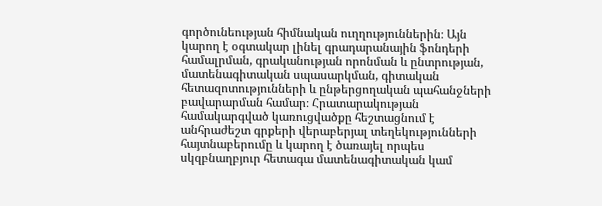գործունեության հիմնական ուղղություններին։ Այն կարող է օգտակար լինել գրադարանային ֆոնդերի համալրման, գրականության որոնման և ընտրության, մատենագիտական սպասարկման, գիտական հետազոտությունների և ընթերցողական պահանջների բավարարման համար։ Հրատարակության համակարգված կառուցվածքը հեշտացնում է անհրաժեշտ գրքերի վերաբերյալ տեղեկությունների հայտնաբերումը և կարող է ծառայել որպես սկզբնաղբյուր հետագա մատենագիտական կամ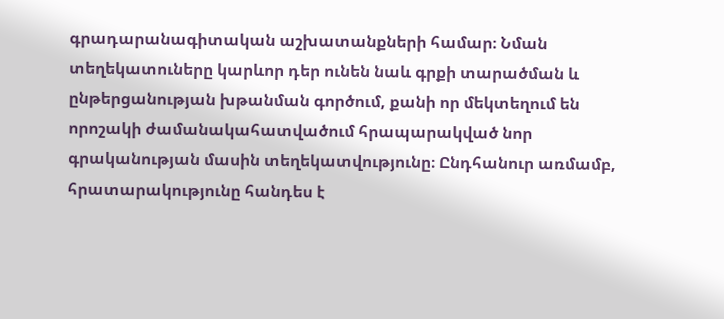գրադարանագիտական աշխատանքների համար։ Նման տեղեկատուները կարևոր դեր ունեն նաև գրքի տարածման և ընթերցանության խթանման գործում, քանի որ մեկտեղում են որոշակի ժամանակահատվածում հրապարակված նոր գրականության մասին տեղեկատվությունը։ Ընդհանուր առմամբ, հրատարակությունը հանդես է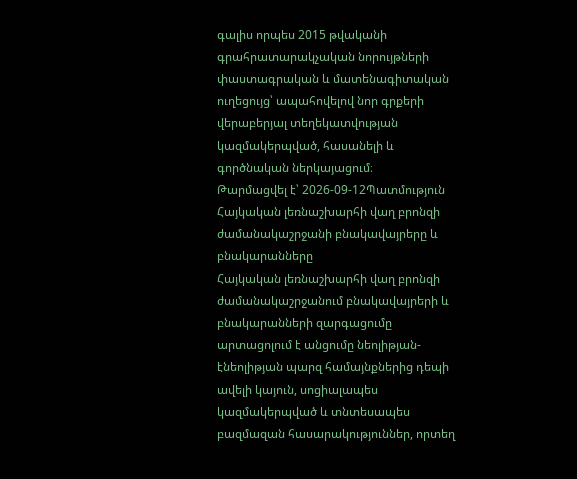գալիս որպես 2015 թվականի գրահրատարակչական նորույթների փաստագրական և մատենագիտական ուղեցույց՝ ապահովելով նոր գրքերի վերաբերյալ տեղեկատվության կազմակերպված, հասանելի և գործնական ներկայացում։
Թարմացվել է՝ 2026-09-12Պատմություն
Հայկական լեռնաշխարհի վաղ բրոնզի ժամանակաշրջանի բնակավայրերը և բնակարանները
Հայկական լեռնաշխարհի վաղ բրոնզի ժամանակաշրջանում բնակավայրերի և բնակարանների զարգացումը արտացոլում է անցումը նեոլիթյան-էնեոլիթյան պարզ համայնքներից դեպի ավելի կայուն, սոցիալապես կազմակերպված և տնտեսապես բազմազան հասարակություններ, որտեղ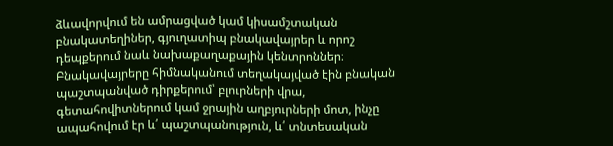ձևավորվում են ամրացված կամ կիսամշտական բնակատեղիներ, գյուղատիպ բնակավայրեր և որոշ դեպքերում նաև նախաքաղաքային կենտրոններ։ Բնակավայրերը հիմնականում տեղակայված էին բնական պաշտպանված դիրքերում՝ բլուրների վրա, գետահովիտներում կամ ջրային աղբյուրների մոտ, ինչը ապահովում էր և՛ պաշտպանություն, և՛ տնտեսական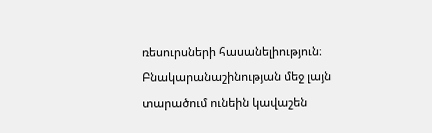ռեսուրսների հասանելիություն։ Բնակարանաշինության մեջ լայն տարածում ունեին կավաշեն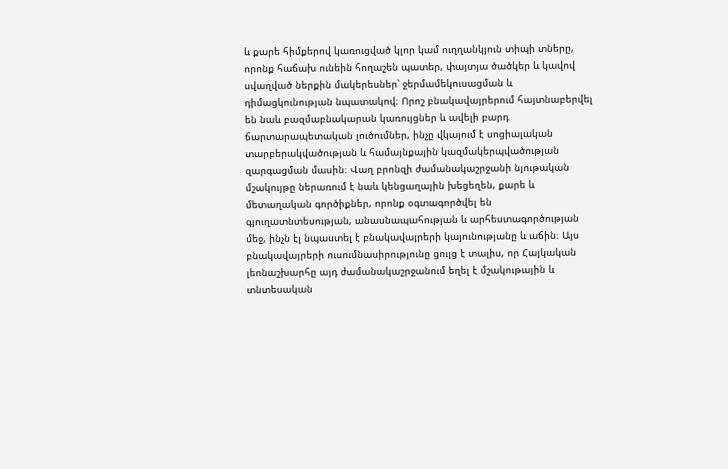և քարե հիմքերով կառուցված կլոր կամ ուղղանկյուն տիպի տները, որոնք հաճախ ունեին հողաշեն պատեր, փայտյա ծածկեր և կավով սվաղված ներքին մակերեսներ՝ ջերմամեկուսացման և դիմացկունության նպատակով։ Որոշ բնակավայրերում հայտնաբերվել են նաև բազմաբնակարան կառույցներ և ավելի բարդ ճարտարապետական լուծումներ, ինչը վկայում է սոցիալական տարբերակվածության և համայնքային կազմակերպվածության զարգացման մասին։ Վաղ բրոնզի ժամանակաշրջանի նյութական մշակույթը ներառում է նաև կենցաղային խեցեղեն, քարե և մետաղական գործիքներ, որոնք օգտագործվել են գյուղատնտեսության, անասնապահության և արհեստագործության մեջ, ինչն էլ նպաստել է բնակավայրերի կայունությանը և աճին։ Այս բնակավայրերի ուսումնասիրությունը ցույց է տալիս, որ Հայկական լեռնաշխարհը այդ ժամանակաշրջանում եղել է մշակութային և տնտեսական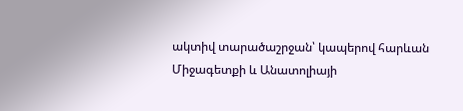ակտիվ տարածաշրջան՝ կապերով հարևան Միջագետքի և Անատոլիայի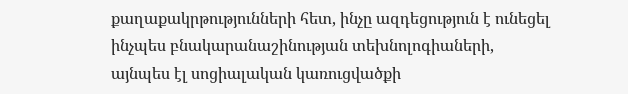քաղաքակրթությունների հետ, ինչը ազդեցություն է ունեցել ինչպես բնակարանաշինության տեխնոլոգիաների, այնպես էլ սոցիալական կառուցվածքի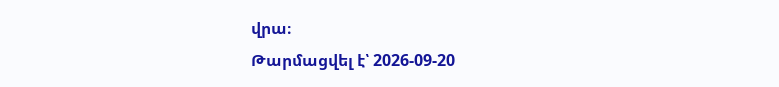վրա։
Թարմացվել է՝ 2026-09-20